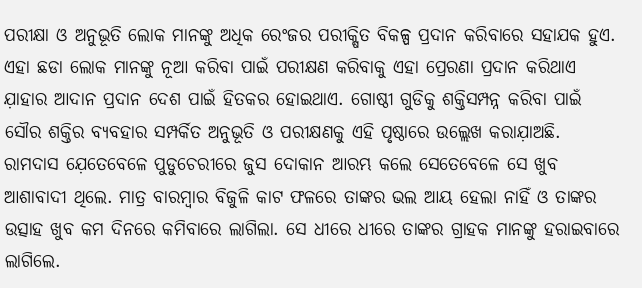ପରୀକ୍ଷା ଓ ଅନୁଭୂତି ଲୋକ ମାନଙ୍କୁ ଅଧିକ ରେଂଜର ପରୀକ୍ଷିତ ବିକଳ୍ପ ପ୍ରଦାନ କରିବାରେ ସହାଯକ ହୁଏ. ଏହା ଛଡା ଲୋକ ମାନଙ୍କୁ ନୂଆ କରିବା ପାଇଁ ପରୀକ୍ଷଣ କରିବାକୁ ଏହା ପ୍ରେରଣା ପ୍ରଦାନ କରିଥାଏ ଯ଼ାହାର ଆଦାନ ପ୍ରଦାନ ଦେଶ ପାଇଁ ହିତକର ହୋଇଥାଏ. ଗୋଷ୍ଠୀ ଗୁଡିକୁ ଶକ୍ତିସମ୍ପନ୍ନ କରିବା ପାଇଁ ସୌର ଶକ୍ତିର ବ୍ୟବହାର ସମ୍ପର୍କିତ ଅନୁଭୂତି ଓ ପରୀକ୍ଷଣକୁ ଏହି ପୃଷ୍ଠାରେ ଉଲ୍ଲେଖ କରାଯ଼ାଅଛି.
ରାମଦାସ ଯ଼େତେବେଳେ ପୁଡୁଚେରୀରେ ଜୁସ ଦୋକାନ ଆରମ୍ଭ କଲେ ସେତେବେଳେ ସେ ଖୁବ ଆଶାବାଦୀ ଥିଲେ. ମାତ୍ର ବାରମ୍ବାର ବିଜୁଳି କାଟ ଫଳରେ ତାଙ୍କର ଭଲ ଆୟ ହେଲା ନାହିଁ ଓ ତାଙ୍କର ଉତ୍ସାହ ଖୁବ କମ ଦିନରେ କମିବାରେ ଲାଗିଲା. ସେ ଧୀରେ ଧୀରେ ତାଙ୍କର ଗ୍ରାହକ ମାନଙ୍କୁ ହରାଇବାରେ ଲାଗିଲେ.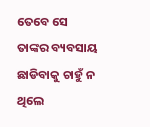ତେବେ ସେ ତାଙ୍କର ବ୍ୟବସାୟ ଛାଡିବାକୁ ଚାହୁଁ ନ ଥିଲେ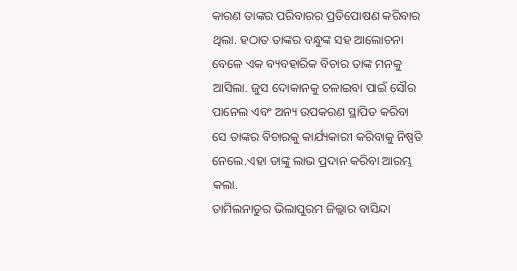କାରଣ ତାଙ୍କର ପରିବାରର ପ୍ରତିପୋଷଣ କରିବାର ଥିଲା. ହଠାତ ତାଙ୍କର ବନ୍ଧୁଙ୍କ ସହ ଆଲୋଚନା ବେଳେ ଏକ ବ୍ୟବହାରିକ ବିଚାର ତାଙ୍କ ମନକୁ ଆସିଲା. ଜୁସ ଦୋକାନକୁ ଚଳାଇବା ପାଇଁ ସୌର ପାନେଲ ଏବଂ ଅନ୍ୟ ଉପକରଣ ସ୍ଥାପିତ କରିବା ସେ ତାଙ୍କର ବିଚାରକୁ କାର୍ଯ୍ୟକାରୀ କରିବାକୁ ନିଷ୍ପତି ନେଲେ.ଏହା ତାଙ୍କୁ ଲାଭ ପ୍ରଦାନ କରିବା ଆରମ୍ଭ କଲା.
ତାମିଲନାଡୁର ଭିଲାପୁରମ ଜିଲ୍ଲାର ବାସିନ୍ଦା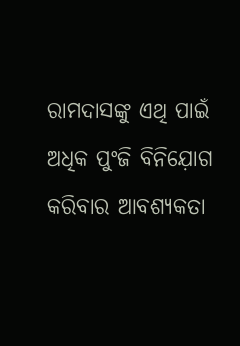ରାମଦାସଙ୍କୁ ଏଥି ପାଇଁ ଅଧିକ ପୁଂଜି ବିନିଯ଼ୋଗ କରିବାର ଆବଶ୍ୟକତା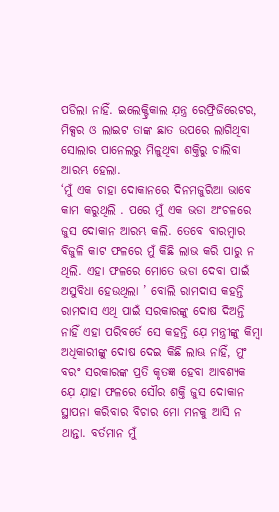ପଡିଲା ନାହିଁ. ଇଲେକ୍ଟ୍ରିକାଲ ଯ଼ନ୍ତ୍ର ରେଫ୍ରିଜିରେଟର, ମିକ୍ସର ଓ ଲାଇଟ ତାଙ୍କ ଛାତ ଉପରେ ଲାଗିଥିବା ସୋଲାର ପାନେଲରୁ ମିଳୁଥିବା ଶକ୍ତିରୁ ଚାଲିବା ଆରମ୍ଭ ହେଲା.
‘ମୁଁ ଏକ ଚାହା ଦୋକାନରେ ଦିନମଜୁରିଆ ଭାବେ କାମ କରୁଥିଲି . ପରେ ମୁଁ ଏକ ଭଡା ଅଂଚଳରେ ଜୁସ ଦୋକାନ ଆରମ୍ଭ କଲି. ତେବେ ବାରମ୍ବାର ବିଜୁଳି କାଟ ଫଳରେ ମୁଁ କିଛି ଲାଭ କରି ପାରୁ ନ ଥିଲି. ଏହା ଫଳରେ ମୋତେ ଭଡା ଦେବା ପାଇଁ ଅସୁବିଧା ହେଉଥିଲା ’ ବୋଲି ରାମଦାସ କହନ୍ତି
ରାମଦାସ ଏଥି ପାଇଁ ସରକାରଙ୍କୁ ଦୋଷ ଦିଅନ୍ତି ନାହିଁ ଏହା ପରିବର୍ତେ ସେ କହନ୍ତି ଯ଼େ ମନ୍ତ୍ରୀଙ୍କୁ କିମ୍ବା ଅଧିକାରୀଙ୍କୁ ଦୋଷ ଦେଇ କିଛି ଲାଊ ନାହିଁ, ମୁଂ ବରଂ ସରକାରଙ୍କ ପ୍ରତି କୃତଜ୍ଞ ହେବା ଆବଶ୍ୟକ ଯ଼େ ଯ଼ାହା ଫଳରେ ସୌର ଶକ୍ତି ଜୁସ ଦୋକାନ ସ୍ଥାପନା କରିବାର ବିଚାର ମୋ ମନକୁ ଆସି ନ ଥାନ୍ତା. ବର୍ତମାନ ମୁଁ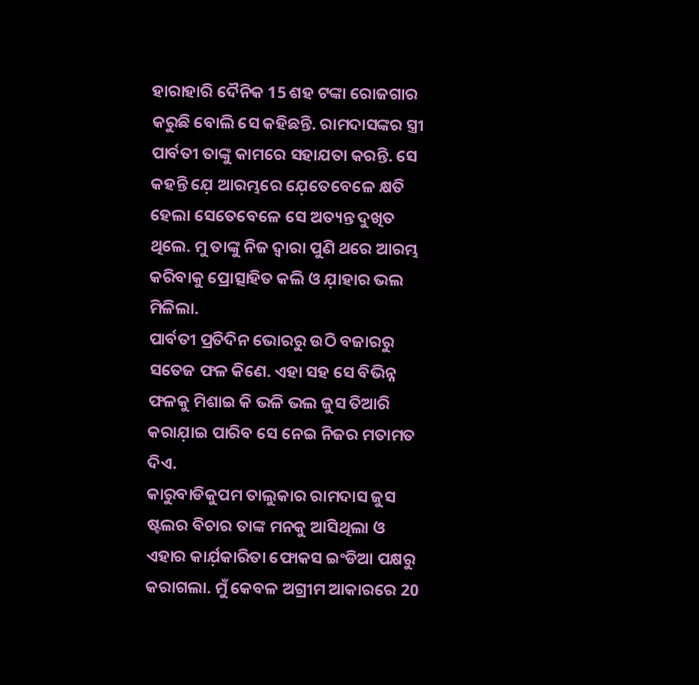ହାରାହାରି ଦୈନିକ 15 ଶହ ଟଙ୍କା ରୋଜଗାର କରୁଛି ବୋଲି ସେ କହିଛନ୍ତି. ରାମଦାସଙ୍କର ସ୍ତ୍ରୀ ପାର୍ବତୀ ତାଙ୍କୁ କାମରେ ସହାଯତା କରନ୍ତି. ସେ କହନ୍ତି ଯ଼େ ଆରମ୍ଭରେ ଯ଼େତେବେଳେ କ୍ଷତି ହେଲା ସେତେବେଳେ ସେ ଅତ୍ୟନ୍ତ ଦୁଖିତ ଥିଲେ. ମୁ ତାଙ୍କୁ ନିଜ ଦ୍ବାରା ପୁଣି ଥରେ ଆରମ୍ଭ କରିବାକୁ ପ୍ରୋତ୍ସାହିତ କଲି ଓ ଯ଼ାହାର ଭଲ ମିଳିଲା.
ପାର୍ବତୀ ପ୍ରତିଦିନ ଭୋରରୁ ଉଠି ବଜାରରୁ ସତେଜ ଫଳ କିଣେ. ଏହା ସହ ସେ ବିଭିନ୍ନ ଫଳକୁ ମିଶାଇ କି ଭଳି ଭଲ ଜୁସ ତିଆରି କରାଯ଼ାଇ ପାରିବ ସେ ନେଇ ନିଜର ମତାମତ ଦିଏ.
କାରୁବାଡିକୁପମ ତାଲୁକାର ରାମଦାସ ଜୁସ ଷ୍ଟଲର ବିଚାର ତାଙ୍କ ମନକୁ ଆସିଥିଲା ଓ ଏହାର କାର୍ଯ଼କାରିତା ଫୋକସ ଇଂଡିଆ ପକ୍ଷରୁ କରାଗଲା. ମୁଁ କେବଳ ଅଗ୍ରୀମ ଆକାରରେ 20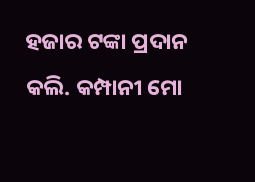ହଜାର ଟଙ୍କା ପ୍ରଦାନ କଲି. କମ୍ପାନୀ ମୋ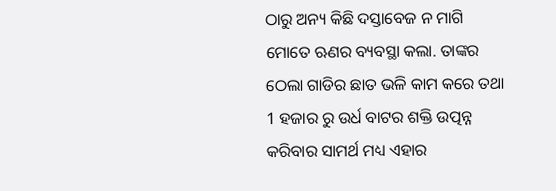ଠାରୁ ଅନ୍ୟ କିଛି ଦସ୍ତାବେଜ ନ ମାଗି ମୋତେ ଋଣର ବ୍ୟବସ୍ଥା କଲା. ତାଙ୍କର ଠେଲା ଗାଡିର ଛାତ ଭଳି କାମ କରେ ତଥା 1 ହଜାର ରୁ ଉର୍ଧ ବାଟର ଶକ୍ତି ଉତ୍ପନ୍ନ କରିବାର ସାମର୍ଥ ମଧ୍ୟ ଏହାର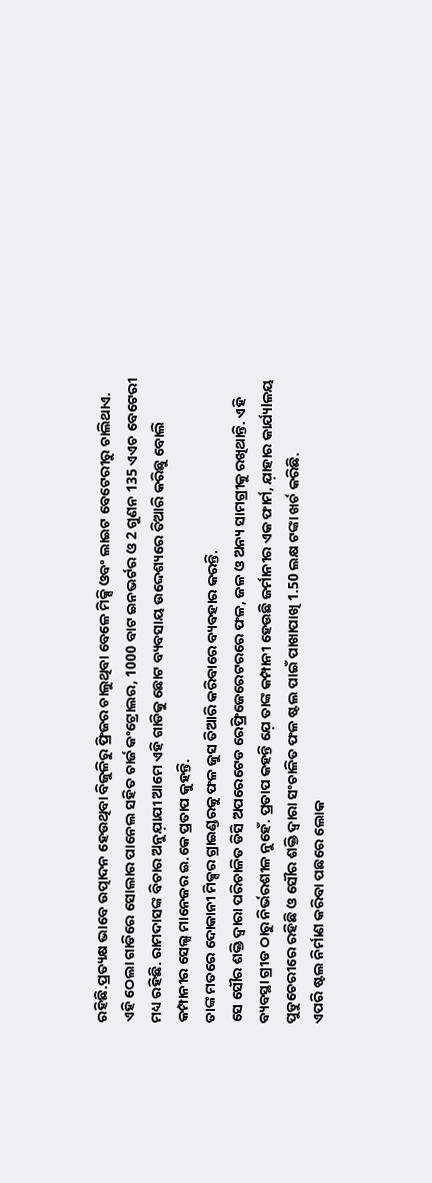ରହିଛି.ପ୍ରତ୍ୟକ୍ଷ ଭାବେ ଉତ୍ପାଦନ ହେଉଥିବା ବିଜୁଳିରୁ ଫ୍ରିଜର ଚାଲୁଥିବା ବେଳେ ମିକ୍ସି ଓବଂ ଲାଇଟ ବେଟେରୀରୁ ଚାଲିଥାଏ.
ଏହି ଠେଲା ଗାଡିରେ ସୋଲାର ପାନେଲ ସହିତ ଚାର୍ଜ କଂଟ୍ରୋଲର, 1000 ବାଟ ଇନଭର୍ଟର ଓ 2 ଗୁଣନ 135 ଏଏଚ ବେଟେରୀ ମଧ୍ୟ ରହିଛି. ରାମଦାସଙ୍କ ବିଚାର ଅନୁଯ଼ାଯୀ ଆମେ ଏହି ଗାଡିକୁ ଛୋଟ ବ୍ୟବସାୟ ଉଦ୍ଦେଶ୍ୟରେ ତିଆରି କରିଛୁ ବୋଲି କମ୍ପାନୀର ସେଲ୍ସ ମାନେଜର ଇ.କେ ପ୍ରତାପ କୁହନ୍ତି.
ତାଙ୍କ ମତରେ ଦୋକାନୀ ମିକ୍ସର ଗ୍ରାଇଣ୍ଡରକୁ ଫଳ ଜୁସ ତିଆରି କରିବାରେ ବ୍ୟବହାର କରନ୍ତି.
ସେ ସୌର ଶକ୍ତି ଦ୍ବାରା ପରିଚାଳିତ ଡିସି ଅପରେଟେଡ ରେଫ୍ରିଜେରେଟରରେ ଫଳ, ଜଳ ଓ ଅନ୍ୟ ସାମଗ୍ରୀକୁ ରଖିଥାନ୍ତି. ଏହି ବ୍ୟବସ୍ଥା ଗ୍ରୀଡ ଠାରୁ ନିର୍ଭରଶୀଳ ନୁହେଁ. ପ୍ରତାପ କହନ୍ତି ଯ଼େ ତାଙ୍କ କମ୍ପାନୀ ହେଉଛି ଜର୍ମାନୀର ଏକ ଫାର୍ମ, ଯ଼ାହାର କାର୍ଯ୍ୟlଳୟ ପୁଡୁଚେରୀରେ ରହିଛି ଓ ସୌର ଶକ୍ତି ଦ୍ବାରା ସଂଚାଳିତ ଫଳ ଷ୍ଟଲ ପାଇଁ ପାଖାପାଖି 1.50 ଲକ୍ଷ ଟଙ୍କା ଖର୍ଚ କରିଛି.
ଏପରି ଷ୍ଟଲ ନିର୍ମାଣ କରିବା ପଛରେ ଲୋକ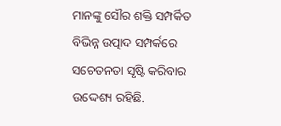ମାନଙ୍କୁ ସୌର ଶକ୍ତି ସମ୍ପର୍କିତ ବିଭିନ୍ନ ଉତ୍ପାଦ ସମ୍ପର୍କରେ ସଚେତନତା ସୃଷ୍ଟି କରିବାର ଉଦ୍ଦେଶ୍ୟ ରହିଛି.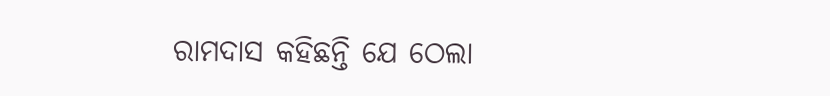ରାମଦାସ କହିଛନ୍ତି ଯେ ଠେଲା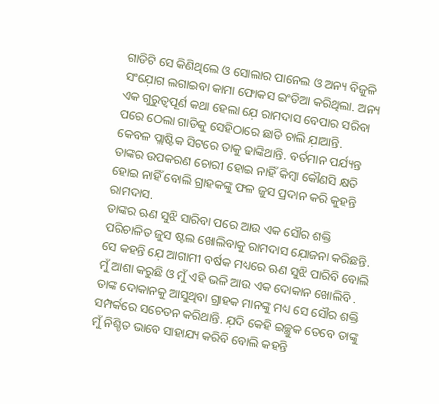ଗାଡିଟି ସେ କିଣିଥିଲେ ଓ ସୋଲାର ପାନେଲ ଓ ଅନ୍ୟ ବିଜୁଳି ସଂଯ଼ୋଗ ଲଗାଇବା କାମା ଫୋକସ ଇଂଡିଆ କରିଥିଲା. ଅନ୍ୟ ଏକ ଗୁରୁତ୍ବପୂର୍ଣ କଥା ହେଲା ଯ଼େ ରାମଦାସ ବେପାର ସରିବା ପରେ ଠେଲା ଗାଡିକୁ ସେହିଠାରେ ଛାଡି ଚାଲି ଯ଼ାଆନ୍ତି.
କେବଳ ପ୍ଲାଷ୍ଟିକ ସିଟରେ ତାକୁ ଢାଙ୍କିଥାନ୍ତି. ବର୍ତମାନ ପର୍ଯ୍ୟନ୍ତ ତାଙ୍କର ଉପକରଣ ଚୋରୀ ହୋଇ ନାହିଁ କିମ୍ବା କୌଣସି କ୍ଷତି ହୋଇ ନାହିଁ ବୋଲି ଗ୍ରାହକଙ୍କୁ ଫଳ ଜୁସ ପ୍ରଦାନ କରି କୁହନ୍ତି ରାମଦାସ.
ତାଙ୍କର ଋଣ ସୁଝି ସାରିବା ପରେ ଆଉ ଏକ ସୌର ଶକ୍ତି ପରିଚାଳିତ ଜୁସ ଷ୍ଟଲ ଖୋଲିବାକୁ ରାମଦାସ ଯ଼ୋଜନା କରିଛନ୍ତି.
ସେ କହନ୍ତି ଯ଼େ ଆଗାମୀ ବର୍ଷକ ମଧ୍ୟରେ ଋଣ ସୁଝି ପାରିବି ବୋଲି ମୁଁ ଆଶା କରୁଛି ଓ ମୁଁ ଏହି ଭଳି ଆଉ ଏକ ଦୋକାନ ଖୋଲିବି .
ତାଙ୍କ ଦୋକାନକୁ ଆସୁଥିବା ଗ୍ରାହକ ମାନଙ୍କୁ ମଧ୍ୟ ସେ ସୌର ଶକ୍ତି ସମ୍ପର୍କରେ ସଚେତନ କରିଥାନ୍ତି. ଯ଼ଦି କେହି ଇଚ୍ଛୁକ ତେବେ ତାଙ୍କୁ ମୁଁ ନିଶ୍ଚିତ ଭାବେ ସାହାଯ୍ୟ କରିବି ବୋଲି କହନ୍ତି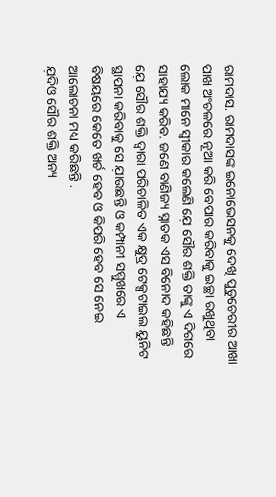ରାମଦାସ. ରାମଦାସଙ୍କ ଇନୋଭେସନକୁ ଦେଖି ପୁଡୁଚେରୀର ଆଖା ପାଖ ଅଂଚଳରେ ନୂଆ କରି ବେପାର କରିବାକୁ ଇଚ୍ଛା ରଖୁଥିବା ଲୋକ ମାନେ ସ୍ବୀକାର କଲେଣି ଯ଼େ ସୌର ଶକ୍ତି ତାଙ୍କୁ ଏ ଦିଗରେ ସାହାଯ୍ୟ କରିବ. ଜଣେ ବାଣିଜ୍ୟ ସ୍ନାତକ ଏସ ବିନୋଦ କହିଛନ୍ତି ଯ଼େ ସୌର ଶକ୍ତି ଦ୍ବାରା ପରିଚାଳିତ ଏକ କ୍ଷୁଦ୍ର ଟେକ୍ସଟାଇଲ ୟୁନିଟ ସ୍ଥାପନା କରିବାକୁ ସେ ଯ଼ାଉଛନ୍ତି ଓ କମ୍ପାନୀ ସମ୍ମୁଖରେ ଏ ବିଷୟରେ କେତେ ଖର୍ଚ ହେବ ଓ କିପରି ହେବ ସେ ନେଇ ଆଲୋଚନା ମଧ୍ୟ କରିଛନ୍ତି .
ଯ଼ଦିଓ ସୌର ଶକ୍ତି ଅନ୍ୟ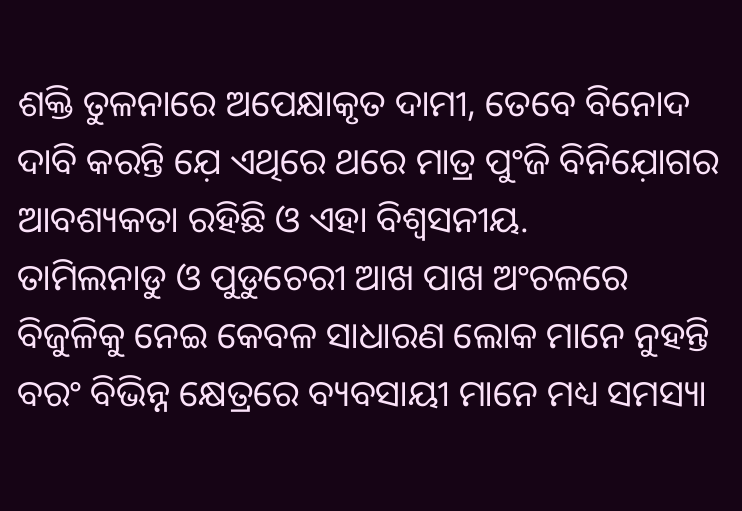ଶକ୍ତି ତୁଳନାରେ ଅପେକ୍ଷାକୃତ ଦାମୀ, ତେବେ ବିନୋଦ ଦାବି କରନ୍ତି ଯ଼େ ଏଥିରେ ଥରେ ମାତ୍ର ପୁଂଜି ବିନିଯ଼ୋଗର ଆବଶ୍ୟକତା ରହିଛି ଓ ଏହା ବିଶ୍ବସନୀୟ.
ତାମିଲନାଡୁ ଓ ପୁଡୁଚେରୀ ଆଖ ପାଖ ଅଂଚଳରେ ବିଜୁଳିକୁ ନେଇ କେବଳ ସାଧାରଣ ଲୋକ ମାନେ ନୁହନ୍ତି ବରଂ ବିଭିନ୍ନ କ୍ଷେତ୍ରରେ ବ୍ୟବସାୟୀ ମାନେ ମଧ୍ୟ ସମସ୍ୟା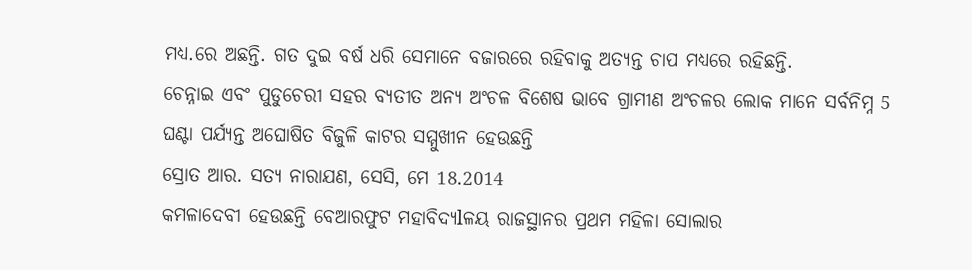ମଧ୍ୟ.ରେ ଅଛନ୍ତି. ଗତ ଦୁଇ ବର୍ଷ ଧରି ସେମାନେ ବଜାରରେ ରହିବାକୁ ଅତ୍ୟନ୍ତ ଚାପ ମଧ୍ୟରେ ରହିଛନ୍ତି.
ଚେନ୍ନାଇ ଏବଂ ପୁଡୁଚେରୀ ସହର ବ୍ୟତୀତ ଅନ୍ୟ ଅଂଚଳ ବିଶେଷ ଭାବେ ଗ୍ରାମୀଣ ଅଂଚଳର ଲୋକ ମାନେ ସର୍ବନିମ୍ନ 5 ଘଣ୍ଟା ପର୍ଯ୍ୟନ୍ତ ଅଘୋଷିତ ବିଜୁଳି କାଟର ସମ୍ମୁଖୀନ ହେଉଛନ୍ତି
ସ୍ରୋତ ଆର. ସତ୍ୟ ନାରାଯଣ, ସେସି, ମେ 18.2014
କମଳାଦେବୀ ହେଉଛନ୍ତି ବେଆରଫୁଟ ମହାବିଦ୍ୟlଳୟ ରାଜସ୍ଥାନର ପ୍ରଥମ ମହିଳା ସୋଲାର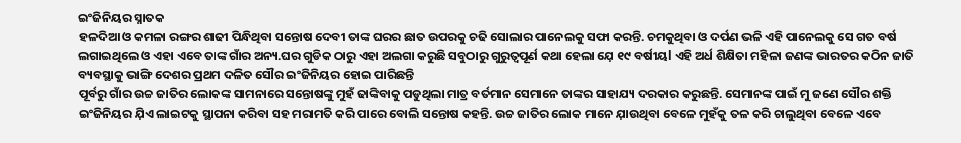ଇଂଜିନିୟର ସ୍ନାତକ
ହଳଦିଆ ଓ କମଳା ରଙ୍ଗର ଶାଢୀ ପିନ୍ଧିଥିବା ସନ୍ତୋଷ ଦେବୀ ତାଙ୍କ ଘରର ଛାତ ଉପରକୁ ଚଢି ସୋଲାର ପାନେଲକୁ ସଫା କରନ୍ତି. ଚମକୁଥିବା ଓ ଦର୍ପଣ ଭଳି ଏହି ପାନେଲକୁ ସେ ଗତ ବର୍ଷ ଲଗାଇଥିଲେ ଓ ଏହା ଏବେ ତାଙ୍କ ଗାଁର ଅନ୍ୟ.ଘର ଗୁଡିକ ଠାରୁ ଏହା ଅଲଗା କରୁଛି ସବୁଠାରୁ ଗୁରୁତ୍ବପୂର୍ଣ କଥା ହେଲା ଯ଼େ ୧୯ ବର୍ଷୀୟl ଏହି ଅର୍ଧ ଶିକ୍ଷିତା ମହିଳା ଜଣଙ୍କ ଭାରତର କଠିନ ଜାତି ବ୍ୟବସ୍ଥାକୁ ଭାଙ୍ଗି ଦେଶର ପ୍ରଥମ ଦଳିତ ସୌର ଇଂଜିନିୟର ହୋଇ ପାରିଛନ୍ତି
ପୂର୍ବରୁ ଗାଁର ଉଚ୍ଚ ଜାତିର ଲୋକଙ୍କ ସାମନାରେ ସନ୍ତୋଷଙ୍କୁ ମୁହଁ ଢାଙ୍କିବାକୁ ପଡୁଥିଲା ମାତ୍ର ବର୍ତମାନ ସେମାନେ ତାଙ୍କର ସାହାଯ୍ୟ ଦରକାର କରୁଛନ୍ତି. ସେମାନଙ୍କ ପାଇଁ ମୁ ଜଣେ ସୌର ଶକ୍ତି ଇଂଜିନିୟର ଯ଼ିଏ ଲାଇଟକୁ ସ୍ଥାପନା କରିବା ସହ ମରାମତି କରି ପାରେ ବୋଲି ସନ୍ତୋଷ କହନ୍ତି. ଉଚ୍ଚ ଜାତିର ଲୋକ ମାନେ ଯ଼ାଉଥିବା ବେଳେ ମୁହଁକୁ ତଳ କରି ଚାଲୁଥିବା ବେଳେ ଏବେ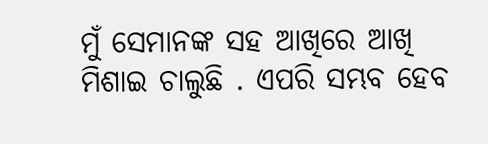ମୁଁ ସେମାନଙ୍କ ସହ ଆଖିରେ ଆଖି ମିଶାଇ ଚାଲୁଛି . ଏପରି ସମ୍ଭବ ହେବ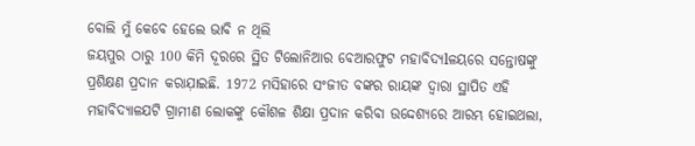ବୋଲି ମୁଁ କେବେ ହେଲେ ଭାବି ନ ଥିଲି
ଜୟପୁର ଠାରୁ 100 କିମି ଦୂରରେ ସ୍ଥିତ ଟିଲୋନିଆର ବେଆରଫୁଟ ମହାବିଦ୍ୟlଳୟରେ ସନ୍ତୋଷଙ୍କୁ ପ୍ରଶିକ୍ଷଣ ପ୍ରଦାନ କରାଯ଼ାଇଛି. 1972 ମସିହାରେ ସଂଜୀତ ବଙ୍କର ରାୟଙ୍କ ଦ୍ବାରା ସ୍ଥାପିତ ଏହି ମହାବିଦ୍ଯାଳଯଟି ଗ୍ରାମୀଣ ଲୋକଙ୍କୁ କୌଶଳ ଶିକ୍ଷା ପ୍ରଦାନ କରିବା ଉଦ୍ଦେଶ୍ଯରେ ଆରମ୍ଭ ହୋଇଥଲା,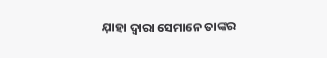ଯ଼ାହା ଦ୍ବାରା ସେମାନେ ତାଙ୍କର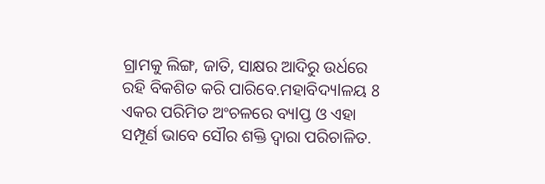ଗ୍ରାମକୁ ଲିଙ୍ଗ, ଜାତି, ସାକ୍ଷର ଆଦିରୁ ଉର୍ଧରେ ରହି ବିକଶିତ କରି ପାରିବେ.ମହାବିଦ୍ୟlଳୟ 8 ଏକର ପରିମିତ ଅଂଚଳରେ ବ୍ୟlପ୍ତ ଓ ଏହା ସମ୍ପୂର୍ଣ ଭାବେ ସୌର ଶକ୍ତି ଦ୍ବାରା ପରିଚାଳିତ.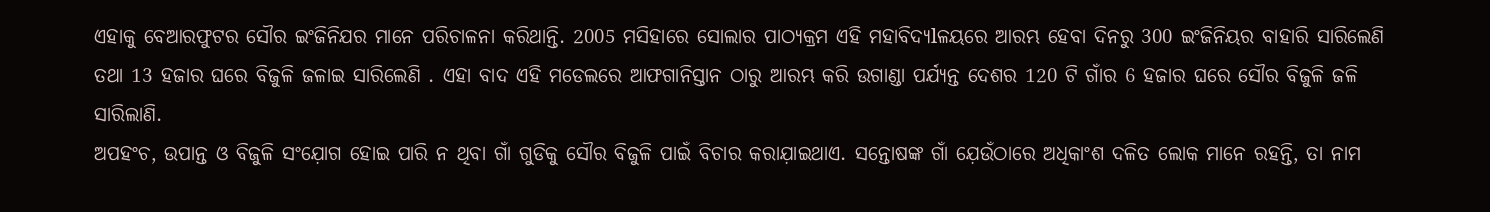ଏହାକୁ ବେଆରଫୁଟର ସୌର ଇଂଜିନିଯର ମାନେ ପରିଚାଳନା କରିଥାନ୍ତି. 2005 ମସିହାରେ ସୋଲାର ପାଠ୍ୟକ୍ରମ ଏହି ମହାବିଦ୍ୟlଳୟରେ ଆରମ୍ଭ ହେବା ଦିନରୁ 300 ଇଂଜିନିୟର ବାହାରି ସାରିଲେଣି ତଥା 13 ହଜାର ଘରେ ବିଜୁଳି ଜଳାଇ ସାରିଲେଣି . ଏହା ବାଦ ଏହି ମଡେଲରେ ଆଫଗାନିସ୍ତାନ ଠାରୁ ଆରମ୍ଭ କରି ଉଗାଣ୍ଡା ପର୍ଯ୍ୟନ୍ତ ଦେଶର 120 ଟି ଗାଁର 6 ହଜାର ଘରେ ସୌର ବିଜୁଳି ଜଳି ସାରିଲାଣି.
ଅପହଂଚ, ଉପାନ୍ତ ଓ ବିଜୁଳି ସଂଯ଼ୋଗ ହୋଇ ପାରି ନ ଥିବା ଗାଁ ଗୁଡିକୁ ସୌର ବିଜୁଳି ପାଇଁ ବିଚାର କରାଯ଼ାଇଥାଏ. ସନ୍ତୋଷଙ୍କ ଗାଁ ଯ଼େଉଁଠାରେ ଅଧିକାଂଶ ଦଳିତ ଲୋକ ମାନେ ରହନ୍ତି, ତା ନାମ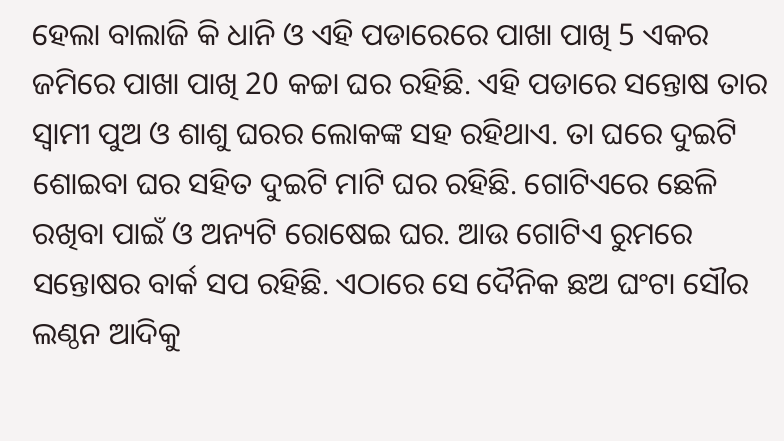ହେଲା ବାଲାଜି କି ଧାନି ଓ ଏହି ପଡାରେରେ ପାଖା ପାଖି 5 ଏକର ଜମିରେ ପାଖା ପାଖି 20 କଚ୍ଚା ଘର ରହିଛି. ଏହି ପଡାରେ ସନ୍ତୋଷ ତାର ସ୍ବାମୀ ପୁଅ ଓ ଶାଶୁ ଘରର ଲୋକଙ୍କ ସହ ରହିଥାଏ. ତା ଘରେ ଦୁଇଟି ଶୋଇବା ଘର ସହିତ ଦୁଇଟି ମାଟି ଘର ରହିଛି. ଗୋଟିଏରେ ଛେଳି ରଖିବା ପାଇଁ ଓ ଅନ୍ୟଟି ରୋଷେଇ ଘର. ଆଉ ଗୋଟିଏ ରୁମରେ ସନ୍ତୋଷର ବାର୍କ ସପ ରହିଛି. ଏଠାରେ ସେ ଦୈନିକ ଛଅ ଘଂଟା ସୌର ଲଣ୍ଠନ ଆଦିକୁ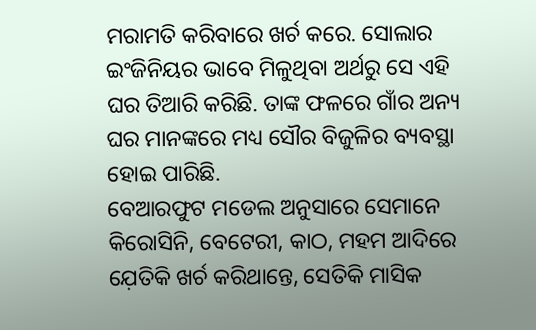ମରାମତି କରିବାରେ ଖର୍ଚ କରେ. ସୋଲାର ଇଂଜିନିୟର ଭାବେ ମିଳୁଥିବା ଅର୍ଥରୁ ସେ ଏହି ଘର ତିଆରି କରିଛି. ତାଙ୍କ ଫଳରେ ଗାଁର ଅନ୍ୟ ଘର ମାନଙ୍କରେ ମଧ୍ୟ ସୌର ବିଜୁଳିର ବ୍ୟବସ୍ଥା ହୋଇ ପାରିଛି.
ବେଆରଫୁଟ ମଡେଲ ଅନୁସାରେ ସେମାନେ କିରୋସିନି, ବେଟେରୀ, କାଠ, ମହମ ଆଦିରେ ଯ଼େତିକି ଖର୍ଚ କରିଥାନ୍ତେ, ସେତିକି ମାସିକ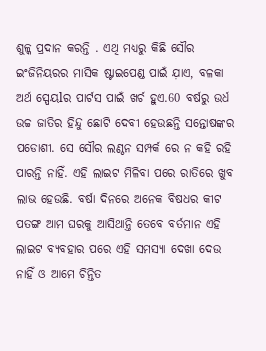ଶୁଳ୍କ ପ୍ରଦାନ କରନ୍ତି . ଏଥି ମଧ୍ଯରୁ କିଛି ସୌର ଇଂଜିନିୟରର ମାସିକ ଷ୍ଟାଇପେଣ୍ଡ ପାଇଁ ଯ଼ାଏ, ବଳକା ଅର୍ଥ ସ୍ପେୟlର ପାର୍ଟସ ପାଇଁ ଖର୍ଚ ହୁଏ.60 ବର୍ଷରୁ ଉର୍ଧ ଉଚ୍ଚ ଜାତିର ହିନ୍ଦୁ ଛୋଟି ଦେବୀ ହେଉଛନ୍ତି ସନ୍ତୋଷଙ୍କର ପଡୋଶୀ. ସେ ସୌର ଲଣ୍ଠନ ସମ୍ପର୍କ ରେ ନ କହି ରହି ପାରନ୍ତି ନାହିଁ. ଏହି ଲାଇଟ ମିଳିବା ପରେ ରାତିରେ ଖୁବ ଲାଭ ହେଉଛି. ବର୍ଷା ଦିନରେ ଅନେକ ବିଷଧର କୀଟ ପତଙ୍ଗ ଆମ ଘରକୁ ଆସିଥାନ୍ତି ତେବେ ବର୍ତମାନ ଏହି ଲାଇଟ ବ୍ୟବହାର ପରେ ଏହି ସମସ୍ୟା ଦେଖା ଦେଉ ନାହିଁ ଓ ଆମେ ଚିନ୍ତିତ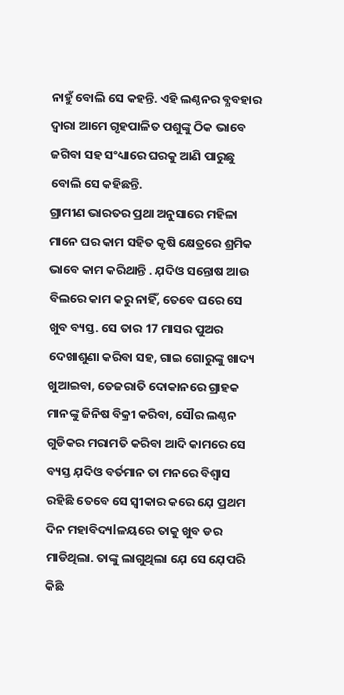ନାହୁଁ ବୋଲି ସେ କହନ୍ତି. ଏହି ଲଣ୍ଠନର ବ୍ଯବହାର ଦ୍ବାରା ଆମେ ଗୃହପାଳିତ ପଶୁଙ୍କୁ ଠିକ ଭାବେ ଜଗିବା ସହ ସଂଧ୍ୟାରେ ଘରକୁ ଆଣି ପାରୁଛୁ ବୋଲି ସେ କହିଛନ୍ତି.
ଗ୍ରାମୀଣ ଭାରତର ପ୍ରଥା ଅନୁସାରେ ମହିଳା ମାନେ ଘର କାମ ସହିତ କୃଷି କ୍ଷେତ୍ରରେ ଶ୍ରମିକ ଭାବେ କାମ କରିଥାନ୍ତି . ଯ଼ଦିଓ ସନ୍ତୋଷ ଆଉ ବିଲରେ କାମ କରୁ ନାହିଁ, ତେବେ ଘରେ ସେ ଖୁବ ବ୍ୟସ୍ତ. ସେ ତାର 17 ମାସର ପୁଅର ଦେଖାଶୁଣା କରିବା ସହ, ଗାଇ ଗୋରୁଙ୍କୁ ଖାଦ୍ୟ ଖୁଆଇବା, ତେଜରାତି ଦୋକାନରେ ଗ୍ରାହକ ମାନଙ୍କୁ ଜିନିଷ ବିକ୍ରୀ କରିବା, ସୌର ଲଣ୍ଠନ ଗୁଡିକର ମରାମତି କରିବା ଆଦି କାମରେ ସେ ବ୍ୟସ୍ତ ଯ଼ଦିଓ ବର୍ତମାନ ତା ମନରେ ବିଶ୍ବାସ ରହିଛି ତେବେ ସେ ସ୍ବୀକାର କରେ ଯ଼େ ପ୍ରଥମ ଦିନ ମହାବିଦ୍ୟlଳୟରେ ତାକୁ ଖୁବ ଡର ମାଡିଥିଲା. ତାଙ୍କୁ ଲାଗୁଥିଲା ଯ଼େ ସେ ଯ଼େପରି କିଛି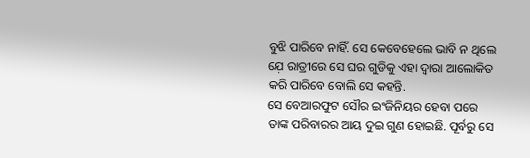ବୁଝି ପାରିବେ ନାହିଁ. ସେ କେବେହେଲେ ଭାବି ନ ଥିଲେ ଯ଼େ ରାତ୍ରୀରେ ସେ ଘର ଗୁଡିକୁ ଏହା ଦ୍ବାରା ଆଲୋକିତ କରି ପାରିବେ ବୋଲି ସେ କହନ୍ତି.
ସେ ବେଆରଫୁଟ ସୌର ଇଂଜିନିୟର ହେବା ପରେ ତାଙ୍କ ପରିବାରର ଆୟ ଦୁଇ ଗୁଣ ହୋଇଛି. ପୂର୍ବରୁ ସେ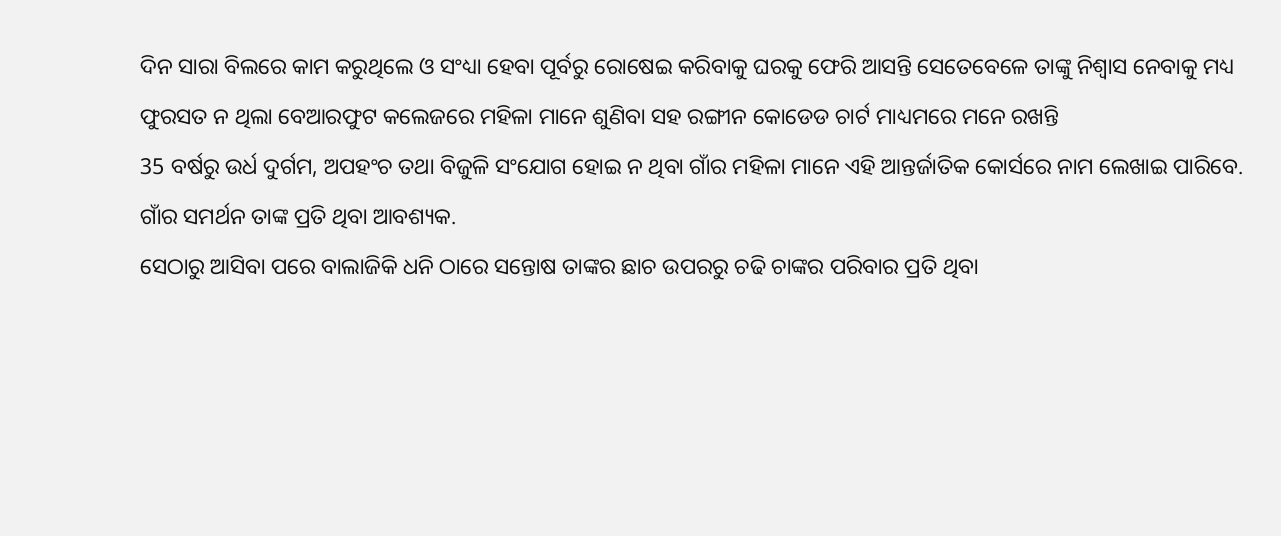ଦିନ ସାରା ବିଲରେ କାମ କରୁଥିଲେ ଓ ସଂଧ୍ୟା ହେବା ପୂର୍ବରୁ ରୋଷେଇ କରିବାକୁ ଘରକୁ ଫେରି ଆସନ୍ତି ସେତେବେଳେ ତାଙ୍କୁ ନିଶ୍ବାସ ନେବାକୁ ମଧ୍ୟ ଫୁରସତ ନ ଥିଲା ବେଆରଫୁଟ କଲେଜରେ ମହିଳା ମାନେ ଶୁଣିବା ସହ ରଙ୍ଗୀନ କୋଡେଡ ଚାର୍ଟ ମାଧ୍ୟମରେ ମନେ ରଖନ୍ତି
35 ବର୍ଷରୁ ଉର୍ଧ ଦୁର୍ଗମ, ଅପହଂଚ ତଥା ବିଜୁଳି ସଂଯୋଗ ହୋଇ ନ ଥିବା ଗାଁର ମହିଳା ମାନେ ଏହି ଆନ୍ତର୍ଜାତିକ କୋର୍ସରେ ନାମ ଲେଖାଇ ପାରିବେ. ଗାଁର ସମର୍ଥନ ତାଙ୍କ ପ୍ରତି ଥିବା ଆବଶ୍ୟକ.
ସେଠାରୁ ଆସିବା ପରେ ବାଲାଜିକି ଧନି ଠାରେ ସନ୍ତୋଷ ତାଙ୍କର ଛାଚ ଉପରରୁ ଚଢି ଚାଙ୍କର ପରିବାର ପ୍ରତି ଥିବା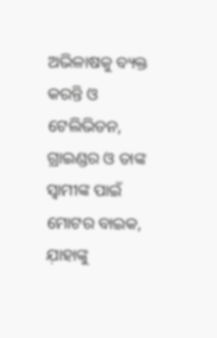ଅଭିଳାଷକୁ ବ୍ୟକ୍ତ କରନ୍ତି ଓ ଟେଲିଭିଡନ, ଗ୍ରାଇଣ୍ଡର ଓ ତାଙ୍କ ସ୍ବାମୀଙ୍କ ପାଇଁ ମୋଟର ବାଇକ, ଯ଼ାହାଙ୍କୁ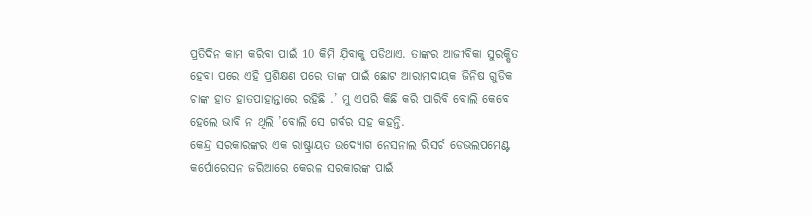ପ୍ରତିଦିନ କାମ କରିବା ପାଇଁ 10 କିମି ଯ଼ିବାକୁ ପଡିଥାଏ. ତାଙ୍କର ଆଜୀବିକା ସୁରକ୍ଷିତ ହେବା ପରେ ଏହି ପ୍ରଶିକ୍ଷଣ ପରେ ତାଙ୍କ ପାଇଁ ଛୋଟ ଆରାମଦାୟକ ଜିନିଷ ଗୁଡିକ ଚାଙ୍କ ହାତ ହାତପାହାନ୍ତାରେ ରହିଛି .’ ମୁ ଏପରି କିଛି କରି ପାରିବି ବୋଲି କେବେ ହେଲେ ଭାବି ନ ଥିଲି ’ବୋଲି ସେ ଗର୍ବର ସହ କହନ୍ତି.
କେନ୍ଦ୍ର ସରକାରଙ୍କର ଏକ ରାଷ୍ଟ୍ରାୟତ ଉଦ୍ୟୋଗ ନେସନାଲ ରିସର୍ଚ ଡେଭଲପମେଣ୍ଟ କର୍ପୋରେସନ ଜରିଆରେ କେରଳ ସରକାରଙ୍କ ପାଇଁ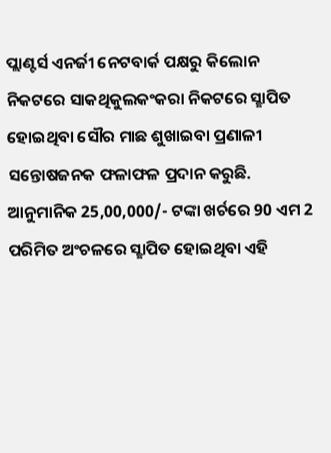ପ୍ଲାଣ୍ଟର୍ସ ଏନର୍ଜୀ ନେଟବାର୍କ ପକ୍ଷରୁ କିଲୋନ ନିକଟରେ ସାକଥିକୁଲକଂକରା ନିକଟରେ ସ୍ଛାପିତ ହୋଇଥିବା ସୌର ମାଛ ଶୁଖାଇବା ପ୍ରଣାଳୀ ସନ୍ତୋଷଜନକ ଫଳାଫଳ ପ୍ରଦାନ କରୁଛି. ଆନୁମାନିକ 25,00,000/- ଟଙ୍କା ଖର୍ଚରେ 90 ଏମ 2 ପରିମିତ ଅଂଚଳରେ ସ୍ଛାପିତ ହୋଇଥିବା ଏହି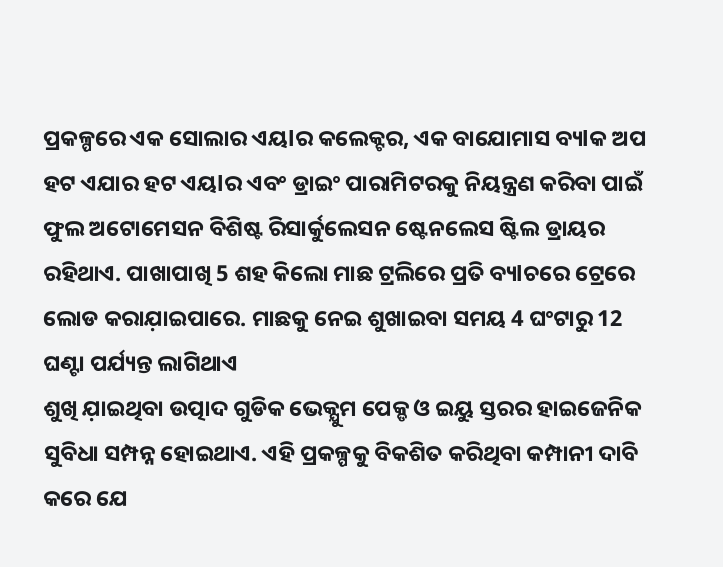ପ୍ରକଳ୍ପରେ ଏକ ସୋଲାର ଏୟlର କଲେକ୍ଟର, ଏକ ବାଯୋମାସ ବ୍ୟlକ ଅପ ହଟ ଏଯାର ହଟ ଏୟlର ଏବଂ ଡ୍ରାଇଂ ପାରାମିଟରକୁ ନିୟନ୍ତ୍ରଣ କରିବା ପାଇଁ ଫୁଲ ଅଟୋମେସନ ବିଶିଷ୍ଟ ରିସାର୍କୁଲେସନ ଷ୍ଟେନଲେସ ଷ୍ଟିଲ ଡ୍ରାୟର ରହିଥାଏ. ପାଖାପାଖି 5 ଶହ କିଲୋ ମାଛ ଟ୍ରଲିରେ ପ୍ରତି ବ୍ୟlଚରେ ଟ୍ରେରେ ଲୋଡ କରାଯ଼ାଇପାରେ. ମାଛକୁ ନେଇ ଶୁଖାଇବା ସମୟ 4 ଘଂଟାରୁ 12 ଘଣ୍ଟା ପର୍ଯ୍ୟନ୍ତ ଲାଗିଥାଏ
ଶୁଖି ଯ଼ାଇଥିବା ଉତ୍ପାଦ ଗୁଡିକ ଭେକ୍ଯୁମ ପେକ୍ଡ ଓ ଇୟୁ ସ୍ତରର ହାଇଜେନିକ ସୁବିଧା ସମ୍ପନ୍ନ ହୋଇଥାଏ. ଏହି ପ୍ରକଳ୍ପକୁ ବିକଶିତ କରିଥିବା କମ୍ପାନୀ ଦାବି କରେ ଯେ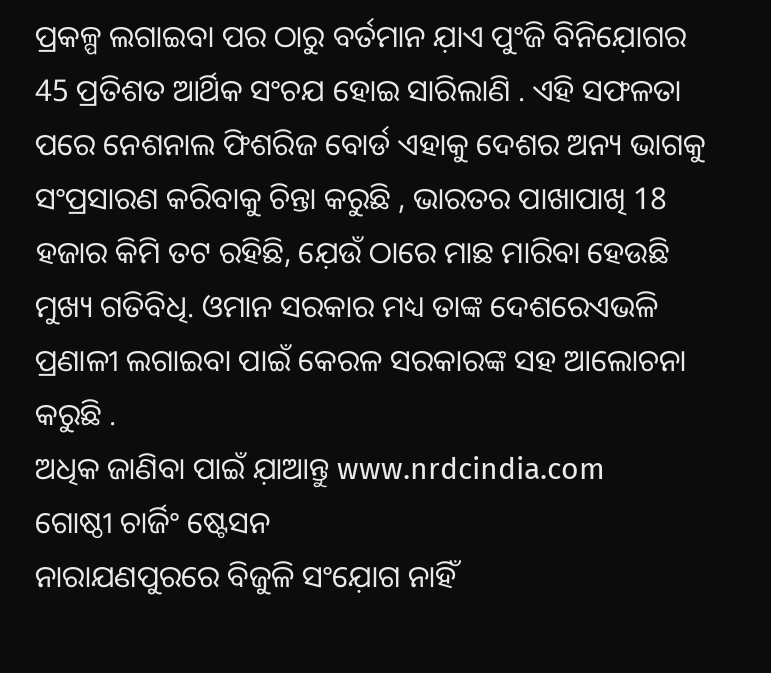ପ୍ରକଳ୍ପ ଲଗାଇବା ପର ଠାରୁ ବର୍ତମାନ ଯ଼ାଏ ପୁଂଜି ବିନିଯ଼ୋଗର 45 ପ୍ରତିଶତ ଆର୍ଥିକ ସଂଚଯ ହୋଇ ସାରିଲାଣି . ଏହି ସଫଳତା ପରେ ନେଶନାଲ ଫିଶରିଜ ବୋର୍ଡ ଏହାକୁ ଦେଶର ଅନ୍ୟ ଭାଗକୁ ସଂପ୍ରସାରଣ କରିବାକୁ ଚିନ୍ତା କରୁଛି , ଭାରତର ପାଖାପାଖି 18 ହଜାର କିମି ତଟ ରହିଛି, ଯ଼େଉଁ ଠାରେ ମାଛ ମାରିବା ହେଉଛି ମୁଖ୍ୟ ଗତିବିଧି. ଓମାନ ସରକାର ମଧ୍ୟ ତାଙ୍କ ଦେଶରେଏଭଳି ପ୍ରଣାଳୀ ଲଗାଇବା ପାଇଁ କେରଳ ସରକାରଙ୍କ ସହ ଆଲୋଚନା କରୁଛି .
ଅଧିକ ଜାଣିବା ପାଇଁ ଯ଼ାଆନ୍ତୁ www.nrdcindia.com
ଗୋଷ୍ଠୀ ଚାର୍ଜିଂ ଷ୍ଟେସନ
ନାରାଯଣପୁରରେ ବିଜୁଳି ସଂଯ଼ୋଗ ନାହିଁ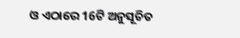ଓ ଏଠାରେ 16ଟି ଅନୁସୂଚିତ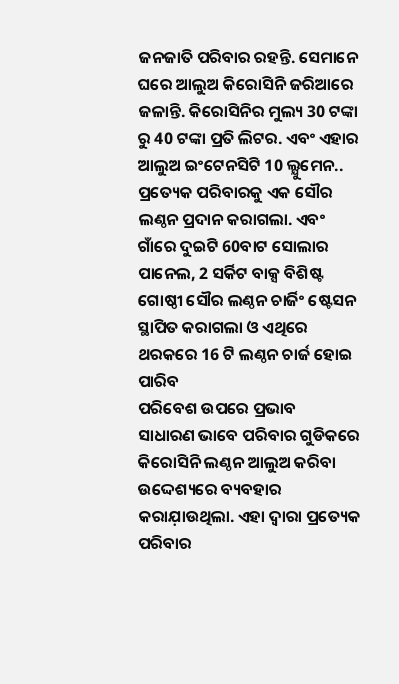ଜନଜାତି ପରିବାର ରହନ୍ତି. ସେମାନେ ଘରେ ଆଲୁଅ କିରୋସିନି ଜରିଆରେ ଜଳାନ୍ତି. କିରୋସିନିର ମୁଲ୍ୟ 30 ଟଙ୍କା ରୁ 40 ଟଙ୍କା ପ୍ରତି ଲିଟର. ଏବଂ ଏହାର ଆଲୁଅ ଇଂଟେନସିଟି 10 ଲ୍ଯୁମେନ.. ପ୍ରତ୍ୟେକ ପରିବାରକୁ ଏକ ସୌର ଲଣ୍ଠନ ପ୍ରଦାନ କରାଗଲା. ଏବଂ ଗାଁରେ ଦୁଇଟି 60ବାଟ ସୋଲାର ପାନେଲ, 2 ସର୍କିଟ ବାକ୍ସ ବିଶିଷ୍ଟ ଗୋଷ୍ଠୀ ସୌର ଲଣ୍ଠନ ଚାର୍ଜିଂ ଷ୍ଟେସନ ସ୍ଥାପିତ କରାଗଲା ଓ ଏଥିରେ ଥରକରେ 16 ଟି ଲଣ୍ଠନ ଚାର୍ଜ ହୋଇ ପାରିବ
ପରିବେଶ ଉପରେ ପ୍ରଭାବ
ସାଧାରଣ ଭାବେ ପରିବାର ଗୁଡିକରେ କିରୋସିନି ଲଣ୍ଠନ ଆଲୁଅ କରିବା ଉଦ୍ଦେଶ୍ୟରେ ବ୍ୟବହାର କରାଯ଼ାଉଥିଲା. ଏହା ଦ୍ବାରା ପ୍ରତ୍ୟେକ ପରିବାର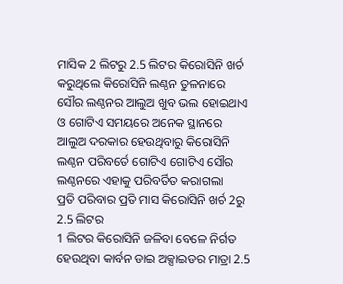ମାସିକ 2 ଲିଟରୁ 2.5 ଲିଟର କିରୋସିନି ଖର୍ଚ କରୁଥିଲେ କିରୋସିନି ଲଣ୍ଠନ ତୁଳନାରେ ସୌର ଲଣ୍ଠନର ଆଲୁଅ ଖୁବ ଭଲ ହୋଇଥାଏ ଓ ଗୋଟିଏ ସମୟରେ ଅନେକ ସ୍ଥାନରେ ଆଲୁଅ ଦରକାର ହେଉଥିବାରୁ କିରୋସିନି ଲଣ୍ଠନ ପରିବର୍ତେ ଗୋଟିଏ ଗୋଟିଏ ସୌର ଲଣ୍ଠନରେ ଏହାକୁ ପରିବର୍ତିତ କରାଗଲା
ପ୍ରତି ପରିବାର ପ୍ରତି ମାସ କିରୋସିନି ଖର୍ଚ 2ରୁ 2.5 ଲିଟର
1 ଲିଟର କିରୋସିନି ଜଳିବା ବେଳେ ନିର୍ଗତ ହେଉଥିବା କାର୍ବନ ଡାଇ ଅକ୍ସାଇଡର ମାତ୍ରା 2.5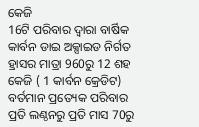କେଜି
16ଟି ପରିବାର ଦ୍ବାରା ବାର୍ଷିକ କାର୍ବନ ଡାଇ ଅକ୍ସାଇଡ ନିର୍ଗତ ହ୍ରାସର ମାତ୍ରା 960ରୁ 12 ଶହ କେଜି ( 1 କାର୍ବନ କ୍ରେଡିଟ)
ବର୍ତମାନ ପ୍ରତ୍ୟେକ ପରିବାର ପ୍ରତି ଲଣ୍ଠନରୁ ପ୍ରତି ମାସ 70ରୁ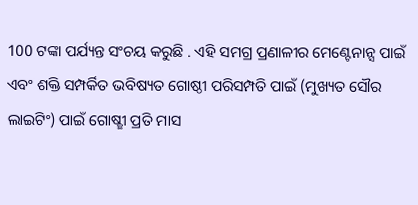100 ଟଙ୍କା ପର୍ଯ୍ୟନ୍ତ ସଂଚୟ କରୁଛି . ଏହି ସମଗ୍ର ପ୍ରଣାଳୀର ମେଣ୍ଟେନାନ୍ସ ପାଇଁ ଏବଂ ଶକ୍ତି ସମ୍ପର୍କିତ ଭବିଷ୍ୟତ ଗୋଷ୍ଠୀ ପରିସମ୍ପତି ପାଇଁ (ମୁଖ୍ୟତ ସୌର ଲାଇଟିଂ) ପାଇଁ ଗୋଷ୍ଛୀ ପ୍ରତି ମାସ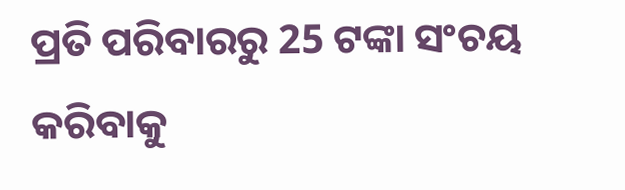ପ୍ରତି ପରିବାରରୁ 25 ଟଙ୍କା ସଂଚୟ କରିବାକୁ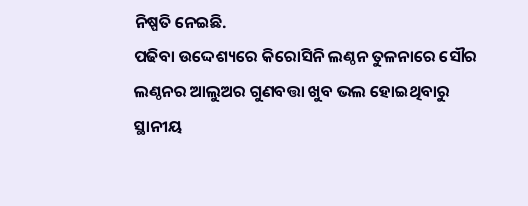ନିଷ୍ପତି ନେଇଛି.
ପଢିବା ଉଦ୍ଦେଶ୍ୟରେ କିରୋସିନି ଲଣ୍ଠନ ତୁଳନାରେ ସୌର ଲଣ୍ଠନର ଆଲୁଅର ଗୁଣବତ୍ତା ଖୁବ ଭଲ ହୋଇଥିବାରୁ ସ୍ଥାନୀୟ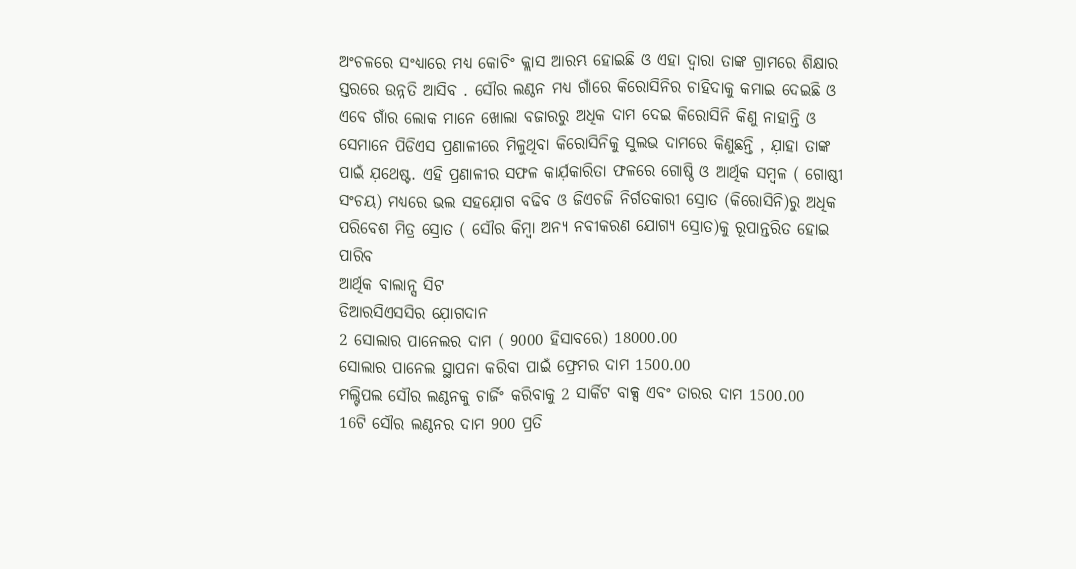ଅଂଚଳରେ ସଂଧ୍ୟାରେ ମଧ୍ୟ କୋଚିଂ କ୍ଲାସ ଆରମ୍ଭ ହୋଇଛି ଓ ଏହା ଦ୍ବାରା ତାଙ୍କ ଗ୍ରାମରେ ଶିକ୍ଷାର ସ୍ତରରେ ଉନ୍ନତି ଆସିବ . ସୌର ଲଣ୍ଠନ ମଧ୍ୟ ଗାଁରେ କିରୋସିନିର ଚାହିଦାକୁ କମାଇ ଦେଇଛି ଓ ଏବେ ଗାଁର ଲୋକ ମାନେ ଖୋଲା ବଜାରରୁ ଅଧିକ ଦାମ ଦେଇ କିରୋସିନି କିଣୁ ନାହାନ୍ତି ଓ ସେମାନେ ପିଡିଏସ ପ୍ରଣାଳୀରେ ମିଳୁଥିବା କିରୋସିନିକୁ ସୁଲଭ ଦାମରେ କିଣୁଛନ୍ତି , ଯ଼ାହା ତାଙ୍କ ପାଇଁ ଯ଼ଥେଷ୍ଟ. ଏହି ପ୍ରଣାଳୀର ସଫଳ କାର୍ଯ଼କାରିତା ଫଳରେ ଗୋଷ୍ଠି ଓ ଆର୍ଥିକ ସମ୍ବଳ ( ଗୋଷ୍ଠୀ ସଂଚୟ) ମଧ୍ୟରେ ଭଲ ସହଯ଼ୋଗ ବଢିବ ଓ ଜିଏଚଜି ନିର୍ଗତକାରୀ ସ୍ରୋତ (କିରୋସିନି)ରୁ ଅଧିକ ପରିବେଶ ମିତ୍ର ସ୍ରୋତ ( ସୌର କିମ୍ବା ଅନ୍ୟ ନବୀକରଣ ଯୋଗ୍ୟ ସ୍ରୋତ)କୁ ରୂପାନ୍ତରିତ ହୋଇ ପାରିବ
ଆର୍ଥିକ ବାଲାନ୍ସ ସିଟ
ଡିଆରସିଏସସିର ଯ଼ୋଗଦାନ
2 ସୋଲାର ପାନେଲର ଦାମ ( 9000 ହିସାବରେ) 18000.00
ସୋଲାର ପାନେଲ ସ୍ଥାପନା କରିବା ପାଇଁ ଫ୍ରେମର ଦାମ 1500.00
ମଲ୍ଟିପଲ ସୌର ଲଣ୍ଠନକୁ ଚାର୍ଜିଂ କରିବାକୁ 2 ସାର୍କିଟ ବାକ୍ସ ଏବଂ ତାରର ଦାମ 1500.00
16ଟି ସୌର ଲଣ୍ଠନର ଦାମ 900 ପ୍ରତି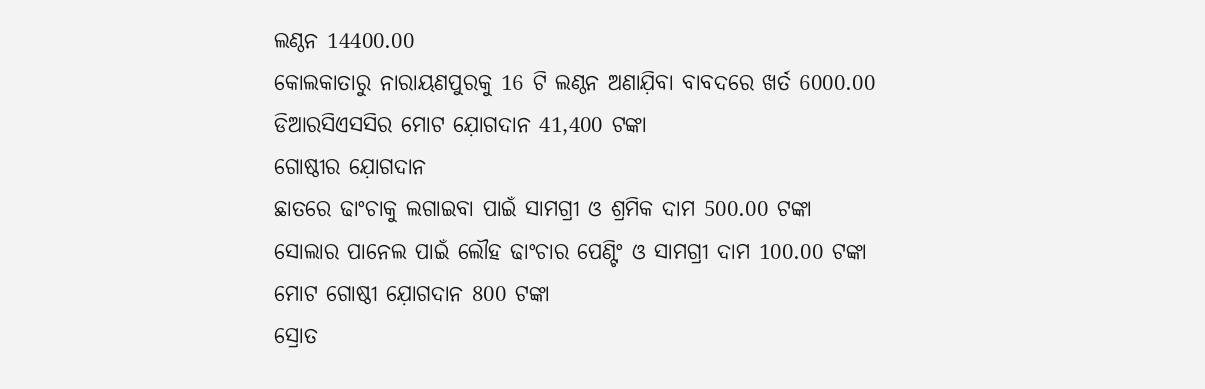ଲଣ୍ଠନ 14400.00
କୋଲକାତାରୁ ନାରାୟଣପୁରକୁ 16 ଟି ଲଣ୍ଠନ ଅଣାଯ଼ିବା ବାବଦରେ ଖର୍ତ 6000.00
ଡିଆରସିଏସସିର ମୋଟ ଯ଼ୋଗଦାନ 41,400 ଟଙ୍କା
ଗୋଷ୍ଠୀର ଯ଼ୋଗଦାନ
ଛାତରେ ଢାଂଚାକୁ ଲଗାଇବା ପାଇଁ ସାମଗ୍ରୀ ଓ ଶ୍ରମିକ ଦାମ 500.00 ଟଙ୍କା
ସୋଲାର ପାନେଲ ପାଇଁ ଲୌହ ଢାଂଚାର ପେଣ୍ଟିଂ ଓ ସାମଗ୍ରୀ ଦାମ 100.00 ଟଙ୍କା
ମୋଟ ଗୋଷ୍ଠୀ ଯ଼ୋଗଦାନ 800 ଟଙ୍କା
ସ୍ରୋତ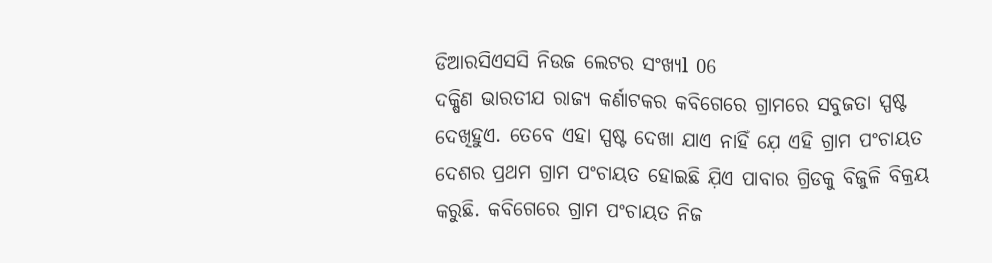ଡିଆରସିଏସସି ନିଉଜ ଲେଟର ସଂଖ୍ୟl 06
ଦକ୍ଷିଣ ଭାରତୀଯ ରାଜ୍ୟ କର୍ଣାଟକର କବିଗେରେ ଗ୍ରାମରେ ସବୁଜତା ସ୍ପଷ୍ଟ ଦେଖିହୁଏ. ତେବେ ଏହା ସ୍ପଷ୍ଟ ଦେଖା ଯାଏ ନାହିଁ ଯ଼େ ଏହି ଗ୍ରାମ ପଂଚାୟତ ଦେଶର ପ୍ରଥମ ଗ୍ରାମ ପଂଚାୟତ ହୋଇଛି ଯ଼ିଏ ପାବାର ଗ୍ରିଡକୁ ବିଜୁଳି ବିକ୍ରୟ କରୁଛି. କବିଗେରେ ଗ୍ରାମ ପଂଚାୟତ ନିଜ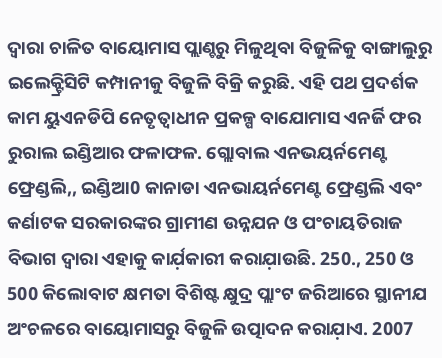ଦ୍ବାରା ଚାଳିତ ବାୟୋମାସ ପ୍ଲାଣ୍ଚରୁ ମିଳୁଥିବା ବିଜୁଳିକୁ ବାଙ୍ଗାଲୁରୁ ଇଲେକ୍ଟ୍ରିସିଟି କମ୍ପାନୀକୁ ବିଜୁଳି ବିକ୍ରି କରୁଛି. ଏହି ପଥ ପ୍ରଦର୍ଶକ କାମ ୟୁଏନଡିପି ନେତୃତ୍ବାଧୀନ ପ୍ରକଳ୍ପ ବାଯୋମାସ ଏନର୍ଜି ଫର ରୁରାଲ ଇଣ୍ଡିଆର ଫଳାଫଳ. ଗ୍ଲୋବାଲ ଏନଭୟର୍ନମେଣ୍ଟ ଫ୍ରେଣ୍ଡଲି,, ଇଣ୍ଡିଆ0 କାନାଡା ଏନଭାୟର୍ନମେଣ୍ଟ ଫ୍ରେଣ୍ଡଲି ଏବଂ କର୍ଣାଟକ ସରକାରଙ୍କର ଗ୍ରାମୀଣ ଉନ୍ନଯନ ଓ ପଂଚାୟତିରାଜ ବିଭାଗ ଦ୍ବାରା ଏହାକୁ କାର୍ଯ଼କାରୀ କରାଯ଼ାଉଛି. 250., 250 ଓ 500 କିଲୋବାଟ କ୍ଷମତା ବିଶିଷ୍ଟ କ୍ଷୁଦ୍ର ପ୍ଲାଂଟ ଜରିଆରେ ସ୍ଥାନୀଯ ଅଂଚଳରେ ବାୟୋମାସରୁ ବିଜୁଳି ଉତ୍ପାଦନ କରାଯ଼ାଏ. 2007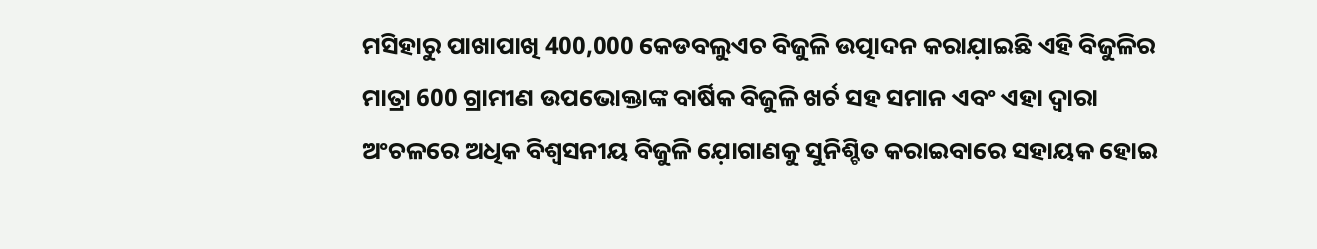ମସିହାରୁ ପାଖାପାଖି 400,000 କେଡବଲୁଏଚ ବିଜୁଳି ଉତ୍ପାଦନ କରାଯ଼ାଇଛି ଏହି ବିଜୁଳିର ମାତ୍ରା 600 ଗ୍ରାମୀଣ ଉପଭୋକ୍ତାଙ୍କ ବାର୍ଷିକ ବିଜୁଳି ଖର୍ଚ ସହ ସମାନ ଏବଂ ଏହା ଦ୍ବାରା ଅଂଚଳରେ ଅଧିକ ବିଶ୍ବସନୀୟ ବିଜୁଳି ଯ଼ୋଗାଣକୁ ସୁନିଶ୍ଚିତ କରାଇବାରେ ସହାୟକ ହୋଇ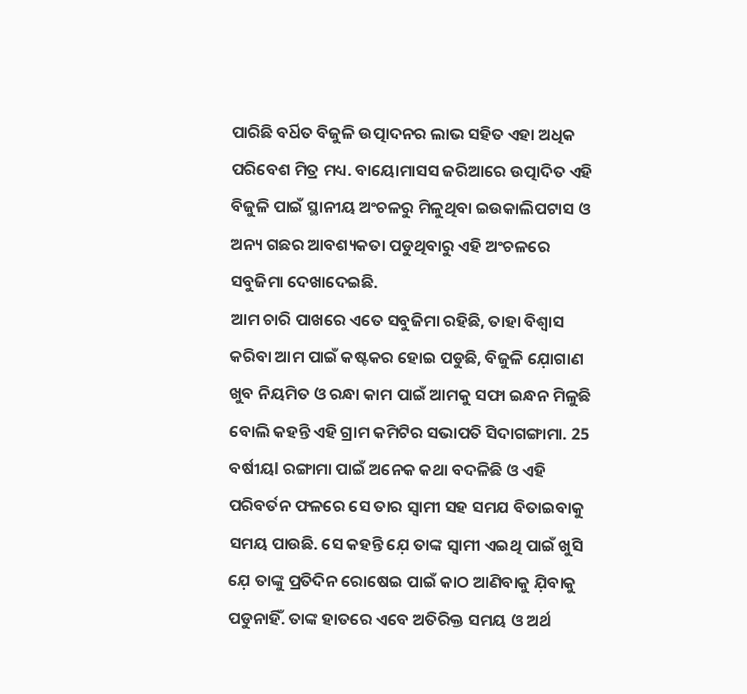ପାରିଛି ବର୍ଧିତ ବିଜୁଳି ଉତ୍ପାଦନର ଲାଭ ସହିତ ଏହା ଅଧିକ ପରିବେଶ ମିତ୍ର ମଧ୍ୟ. ବାୟୋମାସସ ଜରିଆରେ ଉତ୍ପାଦିତ ଏହି ବିଜୁଳି ପାଇଁ ସ୍ଥାନୀୟ ଅଂଚଳରୁ ମିଳୁଥିବା ଇଉକାଲିପଟାସ ଓ ଅନ୍ୟ ଗଛର ଆବଶ୍ୟକତା ପଡୁଥିବାରୁ ଏହି ଅଂଚଳରେ ସବୁଜିମା ଦେଖାଦେଇଛି.
ଆମ ଚାରି ପାଖରେ ଏତେ ସବୁଜିମା ରହିଛି, ତାହା ବିଶ୍ବାସ କରିବା ଆମ ପାଇଁ କଷ୍ଟକର ହୋଇ ପଡୁଛି, ବିଜୁଳି ଯ଼ୋଗାଣ ଖୁବ ନିୟମିତ ଓ ରନ୍ଧା କାମ ପାଇଁ ଆମକୁ ସଫା ଇନ୍ଧନ ମିଳୁଛି ବୋଲି କହନ୍ତି ଏହି ଗ୍ରାମ କମିଟିର ସଭାପତି ସିଦାଗଙ୍ଗାମା. 25 ବର୍ଷୀୟl ରଙ୍ଗାମା ପାଇଁ ଅନେକ କଥା ବଦଳିଛି ଓ ଏହି ପରିବର୍ତନ ଫଳରେ ସେ ତାର ସ୍ବାମୀ ସହ ସମଯ ବିତାଇବାକୁ ସମୟ ପାଉଛି. ସେ କହନ୍ତି ଯ଼େ ତାଙ୍କ ସ୍ବାମୀ ଏଇଥି ପାଇଁ ଖୁସି ଯ଼େ ତାଙ୍କୁ ପ୍ରତିଦିନ ରୋଷେଇ ପାଇଁ କାଠ ଆଣିବାକୁ ଯ଼ିବାକୁ ପଡୁନାହିଁ. ତାଙ୍କ ହାତରେ ଏବେ ଅତିରିକ୍ତ ସମୟ ଓ ଅର୍ଥ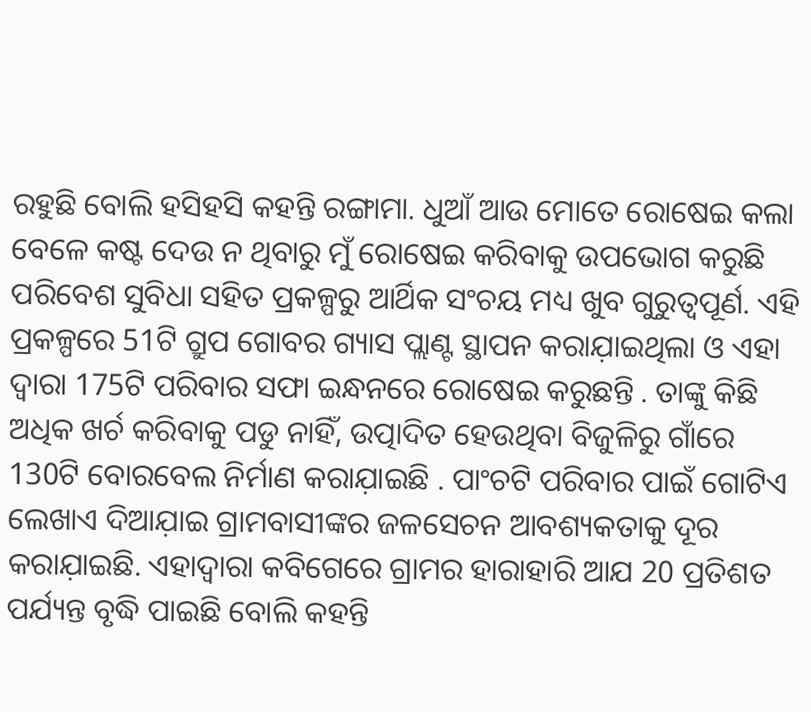ରହୁଛି ବୋଲି ହସିହସି କହନ୍ତି ରଙ୍ଗାମା. ଧୁଆଁ ଆଉ ମୋତେ ରୋଷେଇ କଲା ବେଳେ କଷ୍ଟ ଦେଉ ନ ଥିବାରୁ ମୁଁ ରୋଷେଇ କରିବାକୁ ଉପଭୋଗ କରୁଛି
ପରିବେଶ ସୁବିଧା ସହିତ ପ୍ରକଳ୍ପରୁ ଆର୍ଥିକ ସଂଚୟ ମଧ୍ୟ ଖୁବ ଗୁରୁତ୍ବପୂର୍ଣ. ଏହି ପ୍ରକଳ୍ପରେ 51ଟି ଗ୍ରୁପ ଗୋବର ଗ୍ୟାସ ପ୍ଲାଣ୍ଟ ସ୍ଥାପନ କରାଯ଼ାଇଥିଲା ଓ ଏହା ଦ୍ବାରା 175ଟି ପରିବାର ସଫା ଇନ୍ଧନରେ ରୋଷେଇ କରୁଛନ୍ତି . ତାଙ୍କୁ କିଛି ଅଧିକ ଖର୍ଚ କରିବାକୁ ପଡୁ ନାହିଁ, ଉତ୍ପାଦିତ ହେଉଥିବା ବିଜୁଳିରୁ ଗାଁରେ 130ଟି ବୋରବେଲ ନିର୍ମାଣ କରାଯ଼ାଇଛି . ପାଂଚଟି ପରିବାର ପାଇଁ ଗୋଟିଏ ଲେଖାଏ ଦିଆଯ଼ାଇ ଗ୍ରାମବାସୀଙ୍କର ଜଳସେଚନ ଆବଶ୍ୟକତାକୁ ଦୂର କରାଯ଼ାଇଛି. ଏହାଦ୍ବାରା କବିଗେରେ ଗ୍ରାମର ହାରାହାରି ଆଯ 20 ପ୍ରତିଶତ ପର୍ଯ୍ୟନ୍ତ ବୃଦ୍ଧି ପାଇଛି ବୋଲି କହନ୍ତି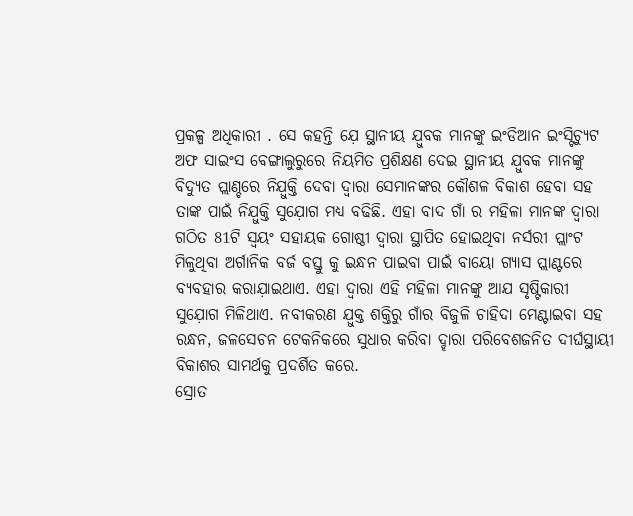ପ୍ରକଳ୍ପ ଅଧିକାରୀ . ସେ କହନ୍ତି ଯ଼େ ସ୍ଥାନୀୟ ଯ଼ୁବକ ମାନଙ୍କୁ ଇଂଡିଆନ ଇଂସ୍ଟିଚ୍ଯୁଟ ଅଫ ସାଇଂସ ବେଙ୍ଗାଲୁରୁରେ ନିୟମିତ ପ୍ରଶିକ୍ଷଣ ଦେଇ ସ୍ଥାନୀୟ ଯ଼ୁବକ ମାନଙ୍କୁ ବିଦ୍ଯୁତ ପ୍ଲାଣ୍ଚରେ ନିଯ଼ୁକ୍ତି ଦେବା ଦ୍ବାରା ସେମାନଙ୍କର କୌଶଳ ବିକାଶ ହେବା ସହ ତାଙ୍କ ପାଇଁ ନିଯ଼ୁକ୍ତି ସୁଯ଼ୋଗ ମଧ୍ୟ ବଢିଛି. ଏହା ବାଦ ଗାଁ ର ମହିଳା ମାନଙ୍କ ଦ୍ବାରା ଗଠିତ 81ଟି ସ୍ବୟଂ ସହାୟକ ଗୋଷ୍ଠୀ ଦ୍ବାରା ସ୍ଥାପିତ ହୋଇଥିବା ନର୍ସରୀ ପ୍ଲାଂଟ ମିଳୁଥିବା ଅର୍ଗାନିକ ବର୍ଜ ବସ୍ତୁ କୁ ଇନ୍ଧନ ପାଇବା ପାଇଁ ବାୟୋ ଗ୍ୟାସ ପ୍ଲାଣ୍ଟରେ ବ୍ୟବହାର କରାଯ଼ାଇଥାଏ. ଏହା ଦ୍ବାରା ଏହି ମହିଳା ମାନଙ୍କୁ ଆଯ ସୃଷ୍ଟିକାରୀ ସୁଯ଼ୋଗ ମିଳିଥାଏ. ନବୀକରଣ ଯ଼ୁକ୍ତ ଶକ୍ତିରୁ ଗାଁର ବିଜୁଳି ଚାହିଦା ମେଣ୍ଟାଇବା ସହ ରନ୍ଧନ, ଜଳସେଚନ ଟେକନିକରେ ସୁଧାର କରିବା ଦ୍ହାରା ପରିବେଶଜନିତ ଦୀର୍ଘସ୍ଥାୟୀ ବିକାଶର ସାମର୍ଥକୁ ପ୍ରଦର୍ଶିତ କରେ.
ସ୍ରୋତ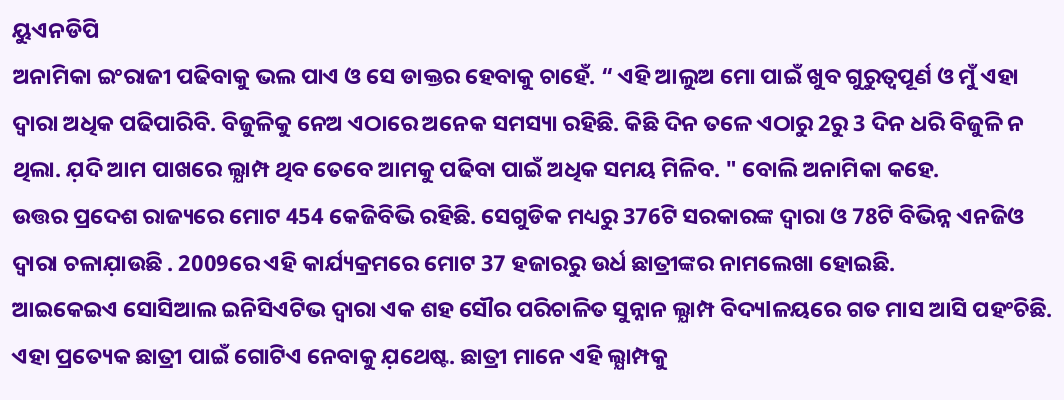ୟୁଏନଡିପି
ଅନାମିକା ଇଂରାଜୀ ପଢିବାକୁ ଭଲ ପାଏ ଓ ସେ ଡାକ୍ତର ହେବାକୁ ଚାହେଁ. “ ଏହି ଆଲୁଅ ମୋ ପାଇଁ ଖୁବ ଗୁରୁତ୍ବପୂର୍ଣ ଓ ମୁଁ ଏହା ଦ୍ବାରା ଅଧିକ ପଢିପାରିବି. ବିଜୁଳିକୁ ନେଅ ଏଠାରେ ଅନେକ ସମସ୍ୟା ରହିଛି. କିଛି ଦିନ ତଳେ ଏଠାରୁ 2ରୁ 3 ଦିନ ଧରି ବିଜୁଳି ନ ଥିଲା. ଯ଼ଦି ଆମ ପାଖରେ ଲ୍ଯାମ୍ପ ଥିବ ତେବେ ଆମକୁ ପଢିବା ପାଇଁ ଅଧିକ ସମୟ ମିଳିବ. " ବୋଲି ଅନାମିକା କହେ.
ଉତ୍ତର ପ୍ରଦେଶ ରାଜ୍ୟରେ ମୋଟ 454 କେଜିବିଭି ରହିଛି. ସେଗୁଡିକ ମଧ୍ୟରୁ 376ଟି ସରକାରଙ୍କ ଦ୍ବାରା ଓ 78ଟି ବିଭିନ୍ନ ଏନଜିଓ ଦ୍ବାରା ଚଳାଯ଼ାଉଛି . 2009ରେ ଏହି କାର୍ଯ୍ୟକ୍ରମରେ ମୋଟ 37 ହଜାରରୁ ଉର୍ଧ ଛାତ୍ରୀଙ୍କର ନାମଲେଖା ହୋଇଛି.
ଆଇକେଇଏ ସୋସିଆଲ ଇନିସିଏଟିଭ ଦ୍ବାରା ଏକ ଶହ ସୌର ପରିଚାଳିତ ସୁନ୍ନାନ ଲ୍ଯାମ୍ପ ବିଦ୍ୟlଳୟରେ ଗତ ମାସ ଆସି ପହଂଚିଛି. ଏହା ପ୍ରତ୍ୟେକ ଛାତ୍ରୀ ପାଇଁ ଗୋଟିଏ ନେବାକୁ ଯ଼ଥେଷ୍ଟ. ଛାତ୍ରୀ ମାନେ ଏହି ଲ୍ଯାମ୍ପକୁ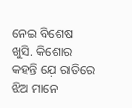ନେଇ ବିଶେଷ ଖୁସି. କିଶୋର କହନ୍ତି ଯ଼େ ରାତିରେ ଝିଅ ମାନେ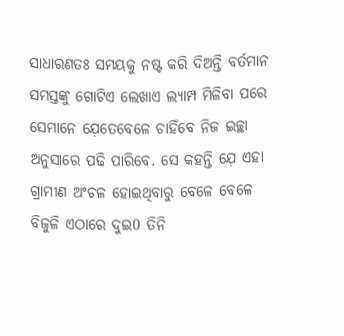ସାଧାରଣତଃ ସମୟକୁ ନଷ୍ଟ କରି ଦିଅନ୍ତି ବର୍ତମାନ ସମସ୍ତଙ୍କୁ ଗୋଟିଏ ଲେଖାଏ ଲ୍ଯାମ୍ପ ମିଳିବା ପରେ ସେମାନେ ଯ଼େତେବେଳେ ଚାହିଁବେ ନିଜ ଇଚ୍ଛା ଅନୁସାରେ ପଢି ପାରିବେ. ସେ କହନ୍ତି ଯ଼େ ଏହା ଗ୍ରାମୀଣ ଅଂଚଳ ହୋଇଥିବାରୁ ବେଳେ ବେଳେ ବିଜୁଳି ଏଠାରେ ଦୁଇ0 ତିନି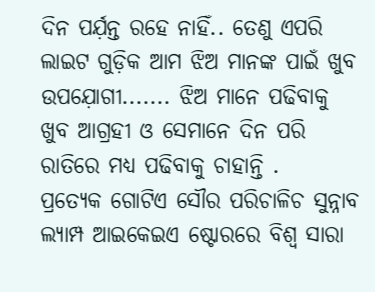ଦିନ ପର୍ଯ଼ନ୍ତ ରହେ ନାହିଁ.. ତେଣୁ ଏପରି ଲାଇଟ ଗୁଡ଼ିକ ଆମ ଝିଅ ମାନଙ୍କ ପାଇଁ ଖୁବ ଉପଯ଼ୋଗୀ....... ଝିଅ ମାନେ ପଢିବାକୁ ଖୁବ ଆଗ୍ରହୀ ଓ ସେମାନେ ଦିନ ପରି ରାତିରେ ମଧ୍ୟ ପଢିବାକୁ ଚାହାନ୍ତି .
ପ୍ରତ୍ୟେକ ଗୋଟିଏ ସୌର ପରିଚାଳିଚ ସୁନ୍ନାବ ଲ୍ଯାମ୍ପ ଆଇକେଇଏ ଷ୍ଟୋରରେ ବିଶ୍ବ ସାରା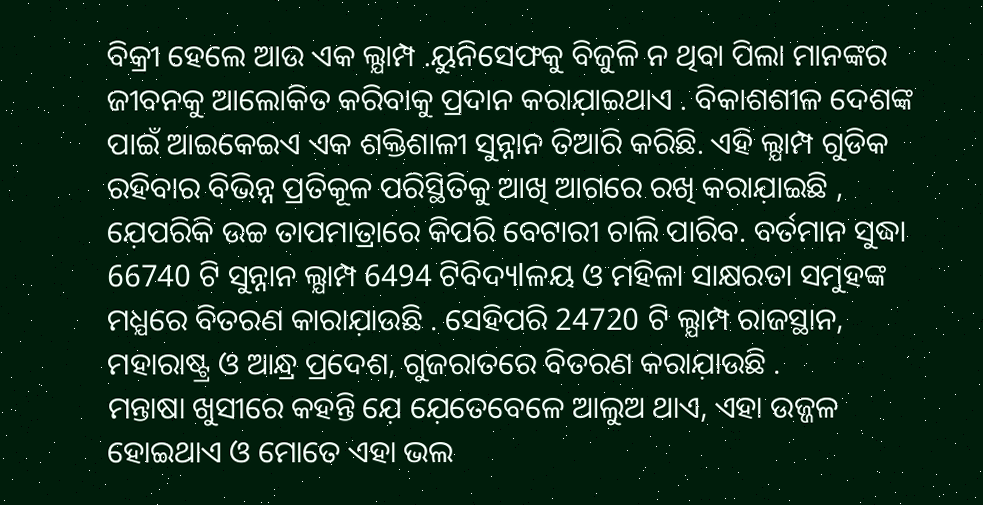ବିକ୍ରୀ ହେଲେ ଆଉ ଏକ ଲ୍ଯାମ୍ପ .ୟୁନିସେଫକୁ ବିଜୁଳି ନ ଥିବା ପିଲା ମାନଙ୍କର ଜୀବନକୁ ଆଲୋକିତ କରିବାକୁ ପ୍ରଦାନ କରାଯ଼ାଇଥାଏ . ବିକାଶଶୀଳ ଦେଶଙ୍କ ପାଇଁ ଆଇକେଇଏ ଏକ ଶକ୍ତିଶାଳୀ ସୁନ୍ନାନ ତିଆରି କରିଛି. ଏହି ଲ୍ଯାମ୍ପ ଗୁଡିକ ରହିବାର ବିଭିନ୍ନ ପ୍ରତିକୂଳ ପରିସ୍ଥିତିକୁ ଆଖି ଆଗରେ ରଖି କରାଯ଼ାଇଛି , ଯ଼େପରିକି ଉଚ୍ଚ ତାପମାତ୍ରାରେ କିପରି ବେଟାରୀ ଚାଲି ପାରିବ. ବର୍ତମାନ ସୁଦ୍ଧା 66740 ଟି ସୁନ୍ନାନ ଲ୍ଯାମ୍ପ 6494 ଟିବିଦ୍ୟlଳୟ ଓ ମହିଳା ସାକ୍ଷରତା ସମୁହଙ୍କ ମଧ୍ଯରେ ବିତରଣ କାରାଯ଼ାଉଛି . ସେହିପରି 24720 ଟି ଲ୍ଯାମ୍ପ ରାଜସ୍ଥାନ, ମହାରାଷ୍ଟ୍ର ଓ ଆନ୍ଧ୍ର ପ୍ରଦେଶ, ଗୁଜରାତରେ ବିତରଣ କରାଯ଼ାଉଛି .
ମନ୍ତାଷା ଖୁସୀରେ କହନ୍ତି ଯ଼େ ଯ଼େତେବେଳେ ଆଲୁଅ ଥାଏ, ଏହା ଉଜ୍ଜଳ ହୋଇଥାଏ ଓ ମୋତେ ଏହା ଭଲ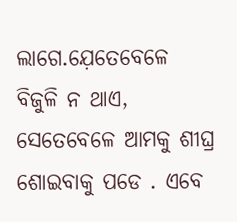ଲାଗେ.ଯ଼େତେବେଳେ ବିଜୁଳି ନ ଥାଏ, ସେତେବେଳେ ଆମକୁ ଶୀଘ୍ର ଶୋଇବାକୁ ପଡେ . ଏବେ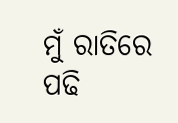ମୁଁ ରାତିରେ ପଢି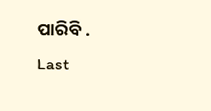ପାରିବି .
Last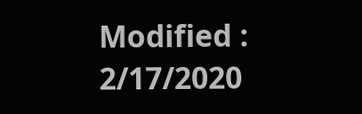Modified : 2/17/2020